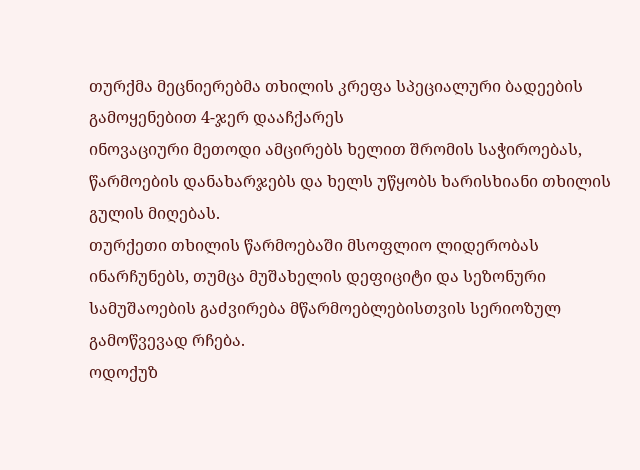თურქმა მეცნიერებმა თხილის კრეფა სპეციალური ბადეების გამოყენებით 4-ჯერ დააჩქარეს
ინოვაციური მეთოდი ამცირებს ხელით შრომის საჭიროებას, წარმოების დანახარჯებს და ხელს უწყობს ხარისხიანი თხილის გულის მიღებას.
თურქეთი თხილის წარმოებაში მსოფლიო ლიდერობას ინარჩუნებს, თუმცა მუშახელის დეფიციტი და სეზონური სამუშაოების გაძვირება მწარმოებლებისთვის სერიოზულ გამოწვევად რჩება.
ოდოქუზ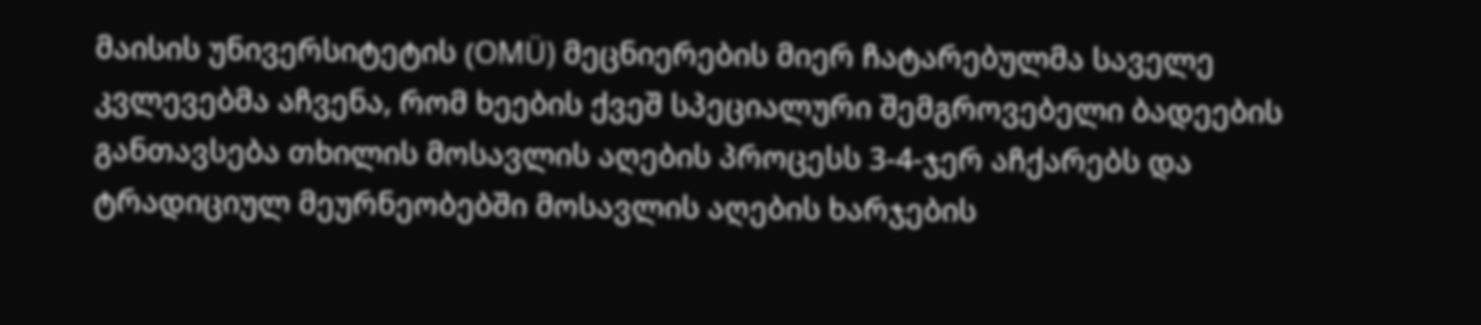მაისის უნივერსიტეტის (OMÜ) მეცნიერების მიერ ჩატარებულმა საველე კვლევებმა აჩვენა, რომ ხეების ქვეშ სპეციალური შემგროვებელი ბადეების განთავსება თხილის მოსავლის აღების პროცესს 3-4-ჯერ აჩქარებს და ტრადიციულ მეურნეობებში მოსავლის აღების ხარჯების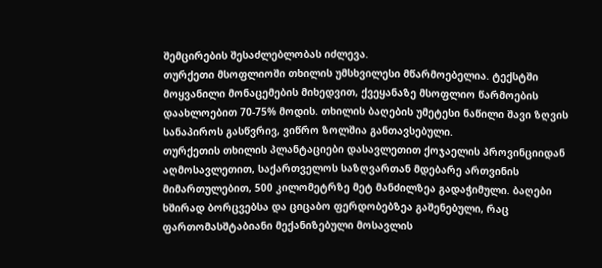შემცირების შესაძლებლობას იძლევა.
თურქეთი მსოფლიოში თხილის უმსხვილესი მწარმოებელია. ტექსტში მოყვანილი მონაცემების მიხედვით, ქვეყანაზე მსოფლიო წარმოების დაახლოებით 70-75% მოდის. თხილის ბაღების უმეტესი ნაწილი შავი ზღვის სანაპიროს გასწვრივ, ვიწრო ზოლშია განთავსებული.
თურქეთის თხილის პლანტაციები დასავლეთით ქოჯაელის პროვინციიდან აღმოსავლეთით, საქართველოს საზღვართან მდებარე ართვინის მიმართულებით, 500 კილომეტრზე მეტ მანძილზეა გადაჭიმული. ბაღები ხშირად ბორცვებსა და ციცაბო ფერდობებზეა გაშენებული, რაც ფართომასშტაბიანი მექანიზებული მოსავლის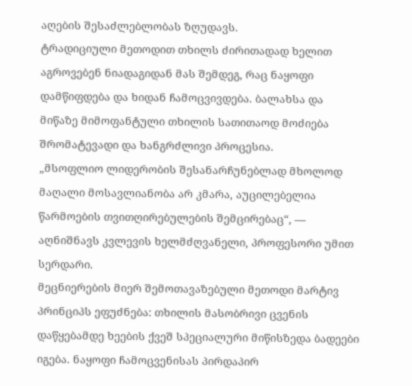აღების შესაძლებლობას ზღუდავს.
ტრადიციული მეთოდით თხილს ძირითადად ხელით აგროვებენ ნიადაგიდან მას შემდეგ, რაც ნაყოფი დამწიფდება და ხიდან ჩამოცვივდება. ბალახსა და მიწაზე მიმოფანტული თხილის სათითაოდ მოძიება შრომატევადი და ხანგრძლივი პროცესია.
„მსოფლიო ლიდერობის შესანარჩუნებლად მხოლოდ მაღალი მოსავლიანობა არ კმარა, აუცილებელია წარმოების თვითღირებულების შემცირებაც“, — აღნიშნავს კვლევის ხელმძღვანელი, პროფესორი უმით სერდარი.
მეცნიერების მიერ შემოთავაზებული მეთოდი მარტივ პრინციპს ეფუძნება: თხილის მასობრივი ცვენის დაწყებამდე ხეების ქვეშ სპეციალური მიწისზედა ბადეები იგება. ნაყოფი ჩამოცვენისას პირდაპირ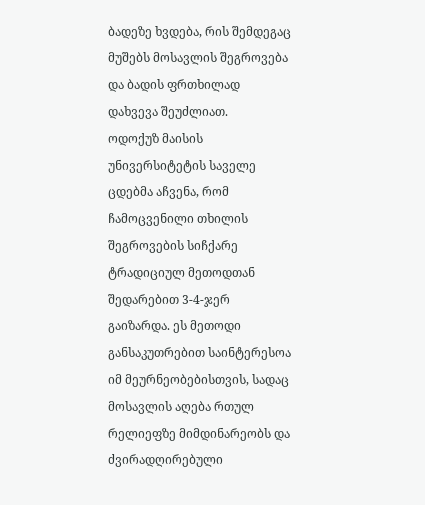ბადეზე ხვდება, რის შემდეგაც მუშებს მოსავლის შეგროვება და ბადის ფრთხილად დახვევა შეუძლიათ.
ოდოქუზ მაისის უნივერსიტეტის საველე ცდებმა აჩვენა, რომ ჩამოცვენილი თხილის შეგროვების სიჩქარე ტრადიციულ მეთოდთან შედარებით 3-4-ჯერ გაიზარდა. ეს მეთოდი განსაკუთრებით საინტერესოა იმ მეურნეობებისთვის, სადაც მოსავლის აღება რთულ რელიეფზე მიმდინარეობს და ძვირადღირებული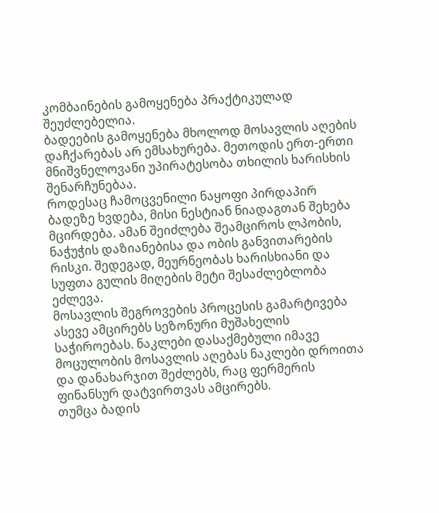კომბაინების გამოყენება პრაქტიკულად შეუძლებელია.
ბადეების გამოყენება მხოლოდ მოსავლის აღების დაჩქარებას არ ემსახურება. მეთოდის ერთ-ერთი მნიშვნელოვანი უპირატესობა თხილის ხარისხის შენარჩუნებაა.
როდესაც ჩამოცვენილი ნაყოფი პირდაპირ ბადეზე ხვდება, მისი ნესტიან ნიადაგთან შეხება მცირდება. ამან შეიძლება შეამციროს ლპობის, ნაჭუჭის დაზიანებისა და ობის განვითარების რისკი. შედეგად, მეურნეობას ხარისხიანი და სუფთა გულის მიღების მეტი შესაძლებლობა ეძლევა.
მოსავლის შეგროვების პროცესის გამარტივება ასევე ამცირებს სეზონური მუშახელის საჭიროებას. ნაკლები დასაქმებული იმავე მოცულობის მოსავლის აღებას ნაკლები დროითა და დანახარჯით შეძლებს, რაც ფერმერის ფინანსურ დატვირთვას ამცირებს.
თუმცა ბადის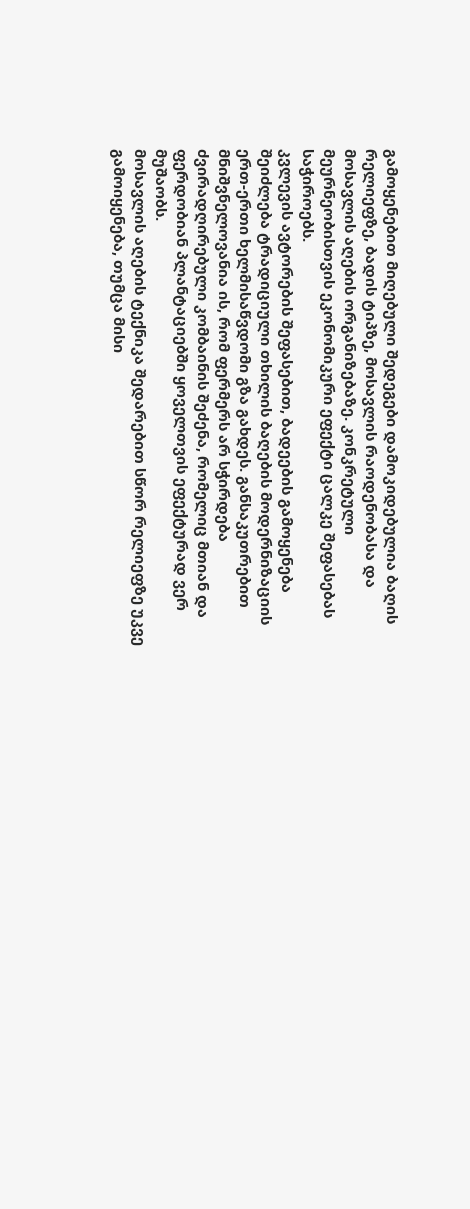გამოყენებით მიღებული შედეგები დამოკიდებულია ბაღის რელიეფზე, ბადის ტიპზე, მოსავლის რაოდენობასა და მოსავლის აღების ორგანიზებაზე. კონკრეტული მეურნეობისთვის ეკონომიკური ეფექტი ცალკე შეფასებას საჭიროებს.
კვლევის ავტორების შეფასებით, ბადეების გამოყენება შეიძლება ტრადიციული თხილის ბაღების მოდერნიზაციის ერთ-ერთი ხელმისაწვდომი გზა გახდეს. განსაკუთრებით მნიშვნელოვანია ის, რომ ფერმერს არ სჭირდება ძვირადღირებული კომბაინის შეძენა, რომელიც მთიან და ფერდობიან პლანტაციებში ყოველთვის ეფექტურად ვერ მუშაობს.
მოსავლის აღების ტექნიკა შედარებით სწორ რელიეფზე უკვე გამოიყენება, თუმცა მისი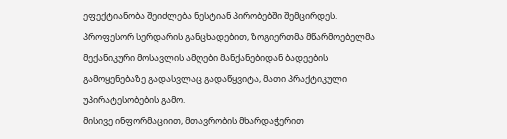ეფექტიანობა შეიძლება ნესტიან პირობებში შემცირდეს. პროფესორ სერდარის განცხადებით, ზოგიერთმა მწარმოებელმა მექანიკური მოსავლის ამღები მანქანებიდან ბადეების გამოყენებაზე გადასვლაც გადაწყვიტა, მათი პრაქტიკული უპირატესობების გამო.
მისივე ინფორმაციით, მთავრობის მხარდაჭერით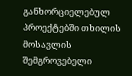განხორციელებულ პროექტებში თხილის მოსავლის შემგროვებელი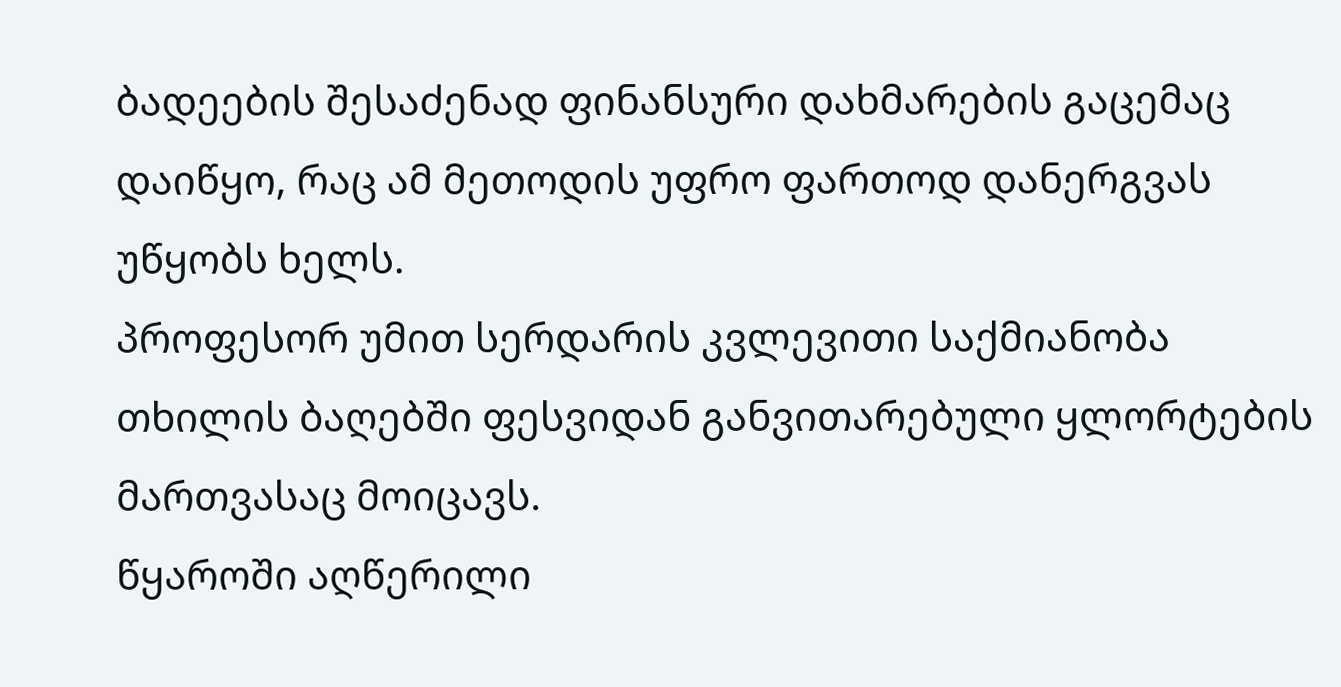ბადეების შესაძენად ფინანსური დახმარების გაცემაც დაიწყო, რაც ამ მეთოდის უფრო ფართოდ დანერგვას უწყობს ხელს.
პროფესორ უმით სერდარის კვლევითი საქმიანობა თხილის ბაღებში ფესვიდან განვითარებული ყლორტების მართვასაც მოიცავს.
წყაროში აღწერილი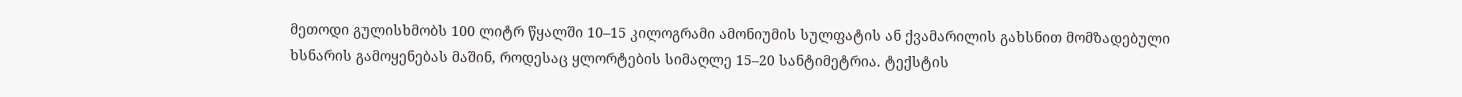მეთოდი გულისხმობს 100 ლიტრ წყალში 10–15 კილოგრამი ამონიუმის სულფატის ან ქვამარილის გახსნით მომზადებული ხსნარის გამოყენებას მაშინ, როდესაც ყლორტების სიმაღლე 15–20 სანტიმეტრია. ტექსტის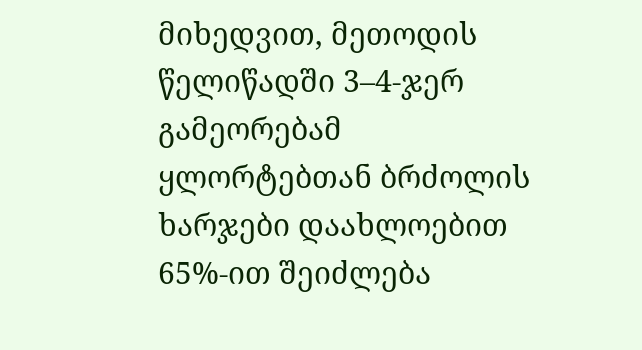მიხედვით, მეთოდის წელიწადში 3–4-ჯერ გამეორებამ ყლორტებთან ბრძოლის ხარჯები დაახლოებით 65%-ით შეიძლება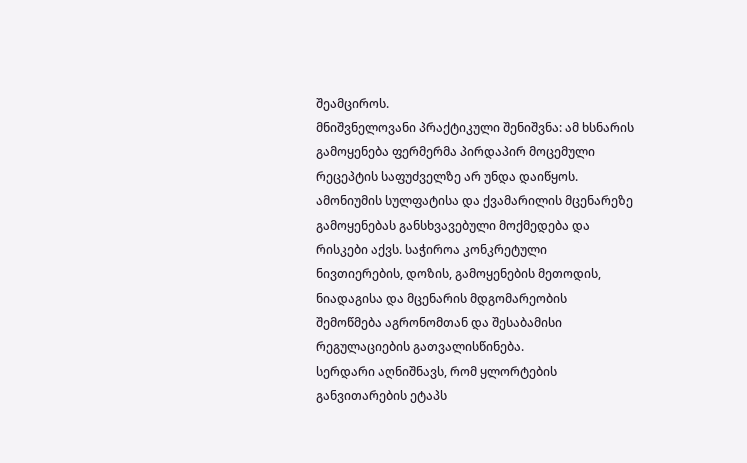შეამციროს.
მნიშვნელოვანი პრაქტიკული შენიშვნა: ამ ხსნარის გამოყენება ფერმერმა პირდაპირ მოცემული რეცეპტის საფუძველზე არ უნდა დაიწყოს. ამონიუმის სულფატისა და ქვამარილის მცენარეზე გამოყენებას განსხვავებული მოქმედება და რისკები აქვს. საჭიროა კონკრეტული ნივთიერების, დოზის, გამოყენების მეთოდის, ნიადაგისა და მცენარის მდგომარეობის შემოწმება აგრონომთან და შესაბამისი რეგულაციების გათვალისწინება.
სერდარი აღნიშნავს, რომ ყლორტების განვითარების ეტაპს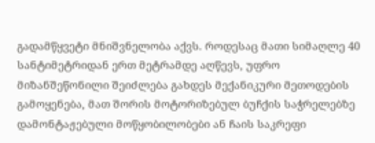გადამწყვეტი მნიშვნელობა აქვს. როდესაც მათი სიმაღლე 40 სანტიმეტრიდან ერთ მეტრამდე აღწევს, უფრო მიზანშეწონილი შეიძლება გახდეს მექანიკური მეთოდების გამოყენება, მათ შორის მოტორიზებულ ბუჩქის საჭრელებზე დამონტაჟებული მოწყობილობები ან ჩაის საკრეფი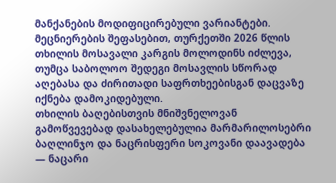მანქანების მოდიფიცირებული ვარიანტები.
მეცნიერების შეფასებით, თურქეთში 2026 წლის თხილის მოსავალი კარგის მოლოდინს იძლევა, თუმცა საბოლოო შედეგი მოსავლის სწორად აღებასა და ძირითადი საფრთხეებისგან დაცვაზე იქნება დამოკიდებული.
თხილის ბაღებისთვის მნიშვნელოვან გამოწვევებად დასახელებულია მარმარილოსებრი ბაღლინჯო და ნაცრისფერი სოკოვანი დაავადება — ნაცარი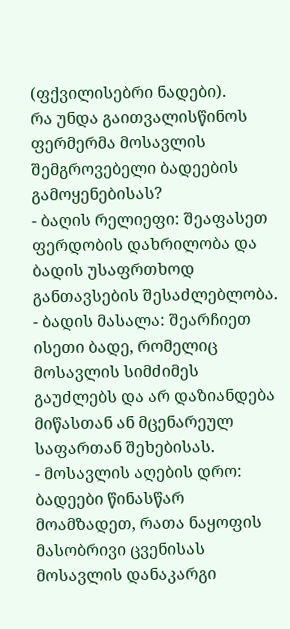(ფქვილისებრი ნადები).
რა უნდა გაითვალისწინოს ფერმერმა მოსავლის შემგროვებელი ბადეების გამოყენებისას?
- ბაღის რელიეფი: შეაფასეთ ფერდობის დახრილობა და ბადის უსაფრთხოდ განთავსების შესაძლებლობა.
- ბადის მასალა: შეარჩიეთ ისეთი ბადე, რომელიც მოსავლის სიმძიმეს გაუძლებს და არ დაზიანდება მიწასთან ან მცენარეულ საფართან შეხებისას.
- მოსავლის აღების დრო: ბადეები წინასწარ მოამზადეთ, რათა ნაყოფის მასობრივი ცვენისას მოსავლის დანაკარგი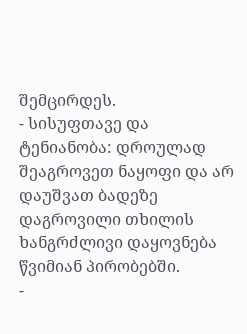შემცირდეს.
- სისუფთავე და ტენიანობა: დროულად შეაგროვეთ ნაყოფი და არ დაუშვათ ბადეზე დაგროვილი თხილის ხანგრძლივი დაყოვნება წვიმიან პირობებში.
-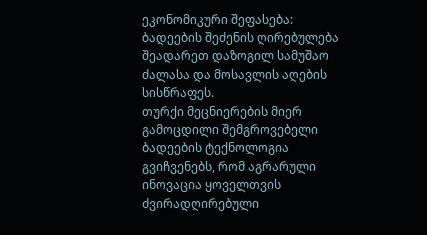ეკონომიკური შეფასება: ბადეების შეძენის ღირებულება შეადარეთ დაზოგილ სამუშაო ძალასა და მოსავლის აღების სისწრაფეს.
თურქი მეცნიერების მიერ გამოცდილი შემგროვებელი ბადეების ტექნოლოგია გვიჩვენებს, რომ აგრარული ინოვაცია ყოველთვის ძვირადღირებული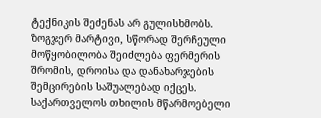ტექნიკის შეძენას არ გულისხმობს. ზოგჯერ მარტივი, სწორად შერჩეული მოწყობილობა შეიძლება ფერმერის შრომის, დროისა და დანახარჯების შემცირების საშუალებად იქცეს.
საქართველოს თხილის მწარმოებელი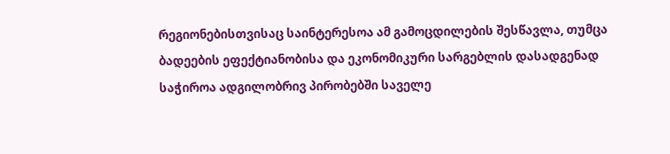რეგიონებისთვისაც საინტერესოა ამ გამოცდილების შესწავლა, თუმცა ბადეების ეფექტიანობისა და ეკონომიკური სარგებლის დასადგენად საჭიროა ადგილობრივ პირობებში საველე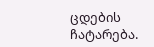ცდების ჩატარება.